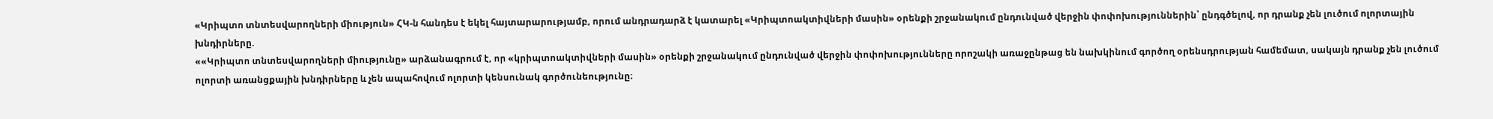«Կրիպտո տնտեսվարողների միություն» ՀԿ-ն հանդես է եկել հայտարարությամբ, որում անդրադարձ է կատարել «Կրիպտոակտիվների մասին» օրենքի շրջանակում ընդունված վերջին փոփոխություններին՝ ընդգծելով, որ դրանք չեն լուծում ոլորտային խնդիրները.
««Կրիպտո տնտեսվարողների միությունը» արձանագրում է, որ «կրիպտոակտիվների մասին» օրենքի շրջանակում ընդունված վերջին փոփոխությունները որոշակի առաջընթաց են նախկինում գործող օրենսդրության համեմատ, սակայն դրանք չեն լուծում ոլորտի առանցքային խնդիրները և չեն ապահովում ոլորտի կենսունակ գործունեությունը։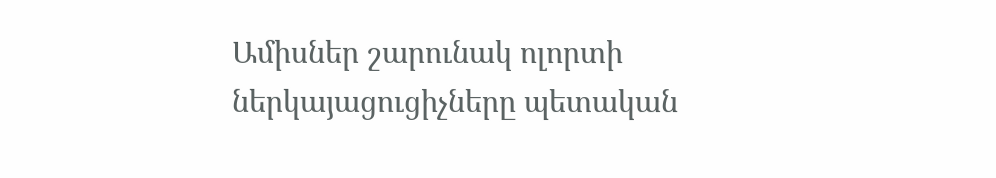Ամիսներ շարունակ ոլորտի ներկայացուցիչները պետական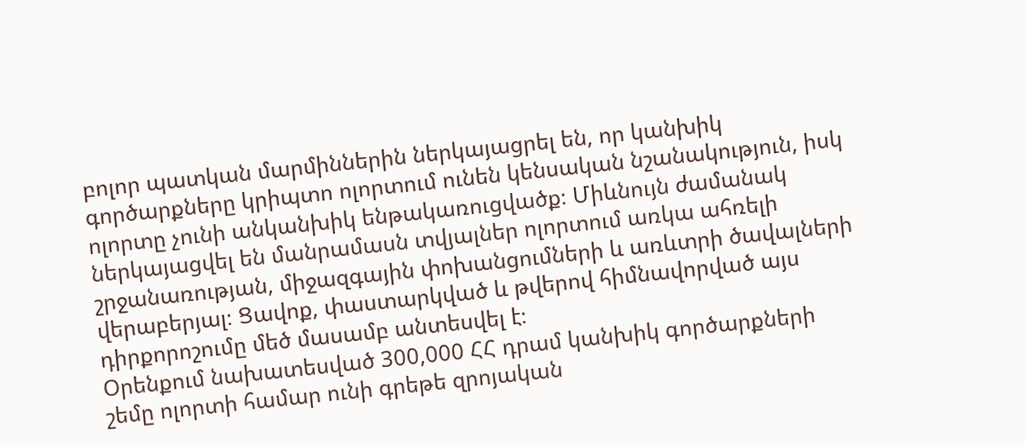բոլոր պատկան մարմիններին ներկայացրել են, որ կանխիկ գործարքները կրիպտո ոլորտում ունեն կենսական նշանակություն, իսկ ոլորտը չունի անկանխիկ ենթակառուցվածք։ Միևնույն ժամանակ ներկայացվել են մանրամասն տվյալներ ոլորտում առկա ահռելի շրջանառության, միջազգային փոխանցումների և առևտրի ծավալների վերաբերյալ։ Ցավոք, փաստարկված և թվերով հիմնավորված այս դիրքորոշումը մեծ մասամբ անտեսվել է։
Օրենքում նախատեսված 300,000 ՀՀ դրամ կանխիկ գործարքների շեմը ոլորտի համար ունի գրեթե զրոյական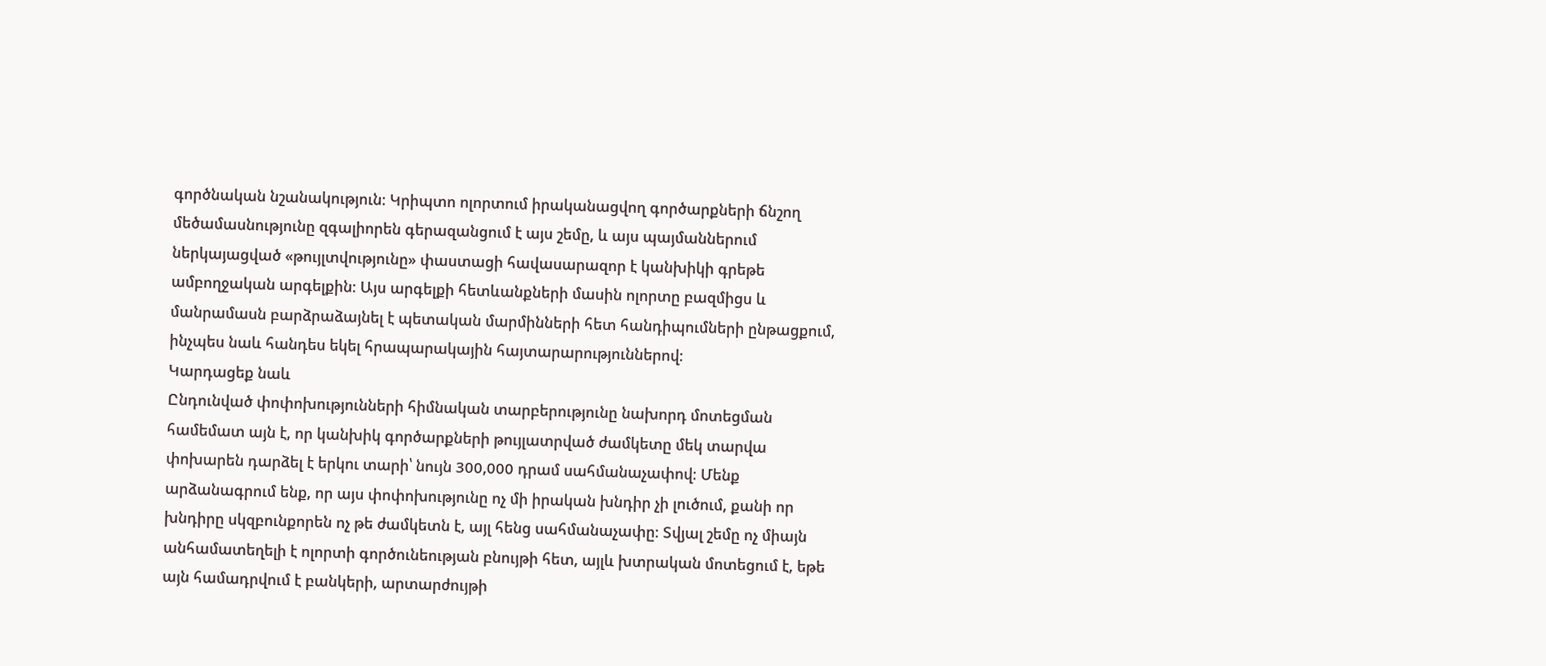գործնական նշանակություն։ Կրիպտո ոլորտում իրականացվող գործարքների ճնշող մեծամասնությունը զգալիորեն գերազանցում է այս շեմը, և այս պայմաններում ներկայացված «թույլտվությունը» փաստացի հավասարազոր է կանխիկի գրեթե ամբողջական արգելքին։ Այս արգելքի հետևանքների մասին ոլորտը բազմիցս և մանրամասն բարձրաձայնել է պետական մարմինների հետ հանդիպումների ընթացքում, ինչպես նաև հանդես եկել հրապարակային հայտարարություններով։
Կարդացեք նաև
Ընդունված փոփոխությունների հիմնական տարբերությունը նախորդ մոտեցման համեմատ այն է, որ կանխիկ գործարքների թույլատրված ժամկետը մեկ տարվա փոխարեն դարձել է երկու տարի՝ նույն 300,000 դրամ սահմանաչափով։ Մենք արձանագրում ենք, որ այս փոփոխությունը ոչ մի իրական խնդիր չի լուծում, քանի որ խնդիրը սկզբունքորեն ոչ թե ժամկետն է, այլ հենց սահմանաչափը։ Տվյալ շեմը ոչ միայն անհամատեղելի է ոլորտի գործունեության բնույթի հետ, այլև խտրական մոտեցում է, եթե այն համադրվում է բանկերի, արտարժույթի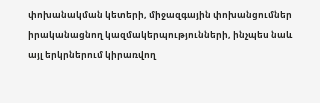փոխանակման կետերի, միջազգային փոխանցումներ իրականացնող կազմակերպությունների, ինչպես նաև այլ երկրներում կիրառվող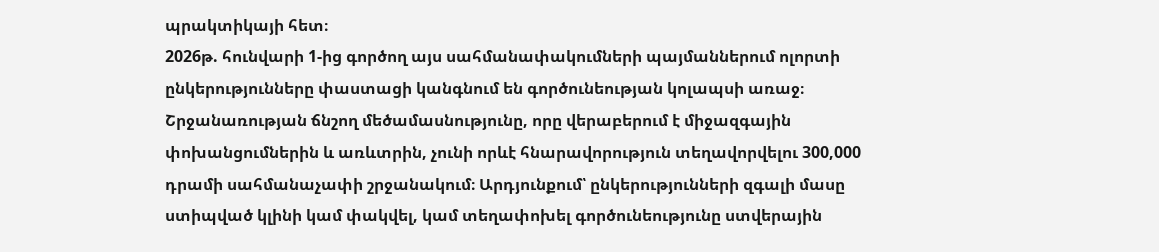պրակտիկայի հետ։
2026թ. հունվարի 1-ից գործող այս սահմանափակումների պայմաններում ոլորտի ընկերությունները փաստացի կանգնում են գործունեության կոլապսի առաջ։ Շրջանառության ճնշող մեծամասնությունը, որը վերաբերում է միջազգային փոխանցումներին և առևտրին, չունի որևէ հնարավորություն տեղավորվելու 300,000 դրամի սահմանաչափի շրջանակում։ Արդյունքում՝ ընկերությունների զգալի մասը ստիպված կլինի կամ փակվել, կամ տեղափոխել գործունեությունը ստվերային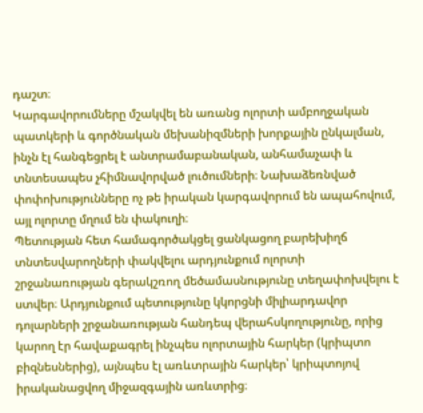դաշտ։
Կարգավորումները մշակվել են առանց ոլորտի ամբողջական պատկերի և գործնական մեխանիզմների խորքային ընկալման, ինչն էլ հանգեցրել է անտրամաբանական, անհամաչափ և տնտեսապես չհիմնավորված լուծումների։ Նախաձեռնված փոփոխությունները ոչ թե իրական կարգավորում են ապահովում, այլ ոլորտը մղում են փակուղի։
Պետության հետ համագործակցել ցանկացող բարեխիղճ տնտեսվարողների փակվելու արդյունքում ոլորտի շրջանառության գերակշռող մեծամասնությունը տեղափոխվելու է ստվեր։ Արդյունքում պետությունը կկորցնի միլիարդավոր դոլարների շրջանառության հանդեպ վերահսկողությունը, որից կարող էր հավաքագրել ինչպես ոլորտային հարկեր (կրիպտո բիզնեսներից), այնպես էլ առևտրային հարկեր՝ կրիպտոյով իրականացվող միջազգային առևտրից։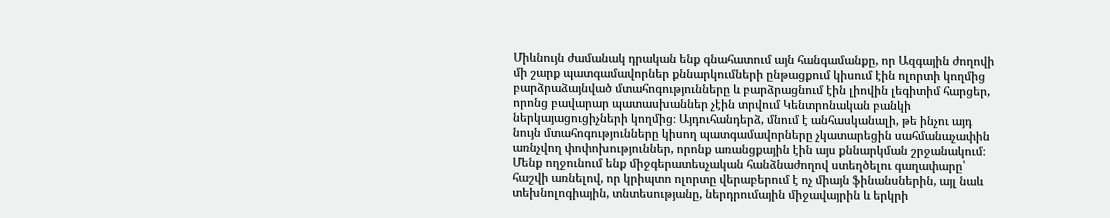Միևնույն ժամանակ դրական ենք գնահատում այն հանգամանքը, որ Ազգային ժողովի մի շարք պատգամավորներ քննարկումների ընթացքում կիսում էին ոլորտի կողմից բարձրաձայնված մտահոգությունները և բարձրացնում էին լիովին լեգիտիմ հարցեր, որոնց բավարար պատասխաններ չէին տրվում Կենտրոնական բանկի ներկայացուցիչների կողմից։ Այդուհանդերձ, մնում է անհասկանալի, թե ինչու այդ նույն մտահոգությունները կիսող պատգամավորները չկատարեցին սահմանաչափին առնչվող փոփոխություններ, որոնք առանցքային էին այս քննարկման շրջանակում։
Մենք ողջունում ենք միջգերատեսչական հանձնաժողով ստեղծելու գաղափարը՝ հաշվի առնելով, որ կրիպտո ոլորտը վերաբերում է ոչ միայն ֆինանսներին, այլ նաև տեխնոլոգիային, տնտեսությանը, ներդրումային միջավայրին և երկրի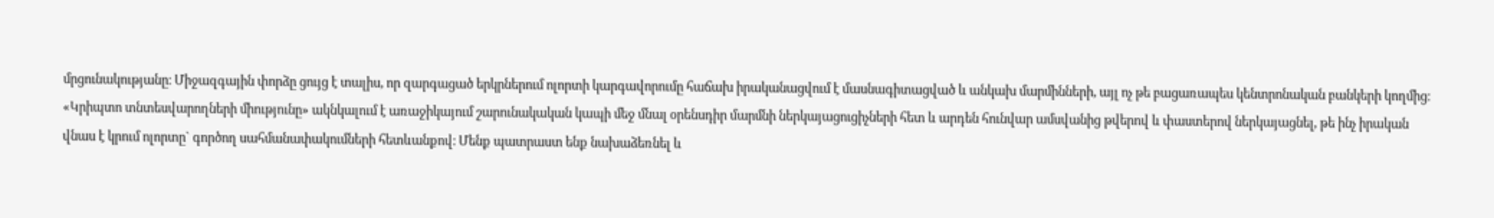մրցունակությանը։ Միջազգային փորձը ցույց է տալիս, որ զարգացած երկրներում ոլորտի կարգավորումը հաճախ իրականացվում է մասնագիտացված և անկախ մարմինների, այլ ոչ թե բացառապես կենտրոնական բանկերի կողմից։
«Կրիպտո տնտեսվարողների միությունը» ակնկալում է առաջիկայում շարունակական կապի մեջ մնալ օրենսդիր մարմնի ներկայացուցիչների հետ և արդեն հունվար ամսվանից թվերով և փաստերով ներկայացնել, թե ինչ իրական վնաս է կրում ոլորտը` գործող սահմանափակումների հետևանքով։ Մենք պատրաստ ենք նախաձեռնել և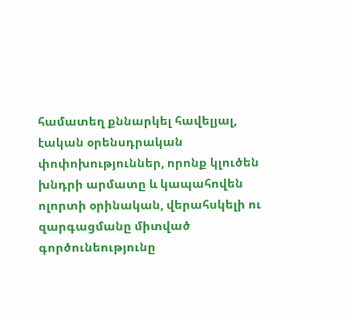համատեղ քննարկել հավելյալ, էական օրենսդրական փոփոխություններ, որոնք կլուծեն խնդրի արմատը և կապահովեն ոլորտի օրինական, վերահսկելի ու զարգացմանը միտված գործունեությունը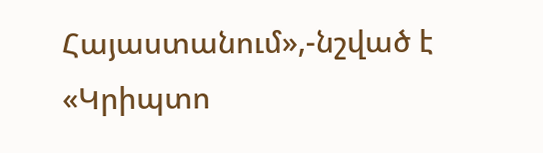Հայաստանում»,-նշված է «Կրիպտո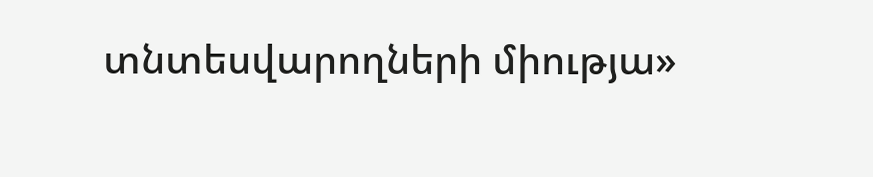տնտեսվարողների միությա»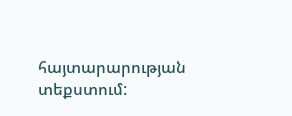հայտարարության տեքստում: